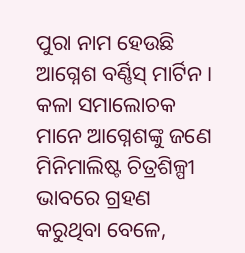ପୁରା ନାମ ହେଉଛି ଆଗ୍ନେଶ ବର୍ଣ୍ଣିସ୍ ମାର୍ଟିନ । କଳା ସମାଲୋଚକ ମାନେ ଆଗ୍ନେଶଙ୍କୁ ଜଣେ ମିନିମାଲିଷ୍ଟ ଚିତ୍ରଶିଳ୍ପୀ ଭାବରେ ଗ୍ରହଣ କରୁଥିବା ବେଳେ,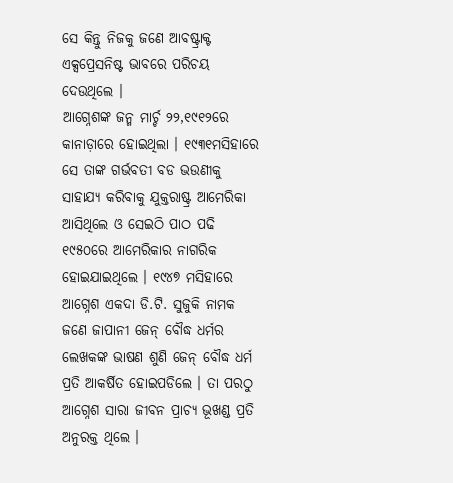ସେ କିନ୍ତୁ ନିଜକୁ ଜଣେ ଆବଷ୍ଟ୍ରାକ୍ଟ ଏକ୍ସପ୍ରେସନିଷ୍ଟ ଭାବରେ ପରିଚୟ ଦେଉଥିଲେ ।
ଆଗ୍ନେଶଙ୍କ ଜନ୍ମ ମାର୍ଚ୍ଚ ୨୨,୧୯୧୨ରେ କାନାଡ଼ାରେ ହୋଇଥିଲା । ୧୯୩୧ମସିହାରେ ସେ ତାଙ୍କ ଗର୍ଭବତୀ ବଡ ଭଉଣୀକୁ ସାହାଯ୍ୟ କରିବାକୁ ଯୁକ୍ତରାଷ୍ଟ୍ର ଆମେରିକା ଆସିଥିଲେ ଓ ସେଇଠି ପାଠ ପଢି ୧୯୫୦ରେ ଆମେରିକାର ନାଗରିକ ହୋଇଯାଇଥିଲେ । ୧୯୪୭ ମସିହାରେ ଆଗ୍ନେଶ ଏକଦା ଡି.ଟି. ସୁଜୁକି ନାମକ ଜଣେ ଜାପାନୀ ଜେନ୍ ବୌଦ୍ଧ ଧର୍ମର ଲେଖକଙ୍କ ଭାଷଣ ଶୁଣି ଜେନ୍ ବୌଦ୍ଧ ଧର୍ମ ପ୍ରତି ଆକର୍ଷିତ ହୋଇପଡିଲେ । ତା ପରଠୁ ଆଗ୍ନେଶ ସାରା ଜୀବନ ପ୍ରାଚ୍ୟ ଭୂଖଣ୍ଡ ପ୍ରତି ଅନୁରକ୍ତ ଥିଲେ ।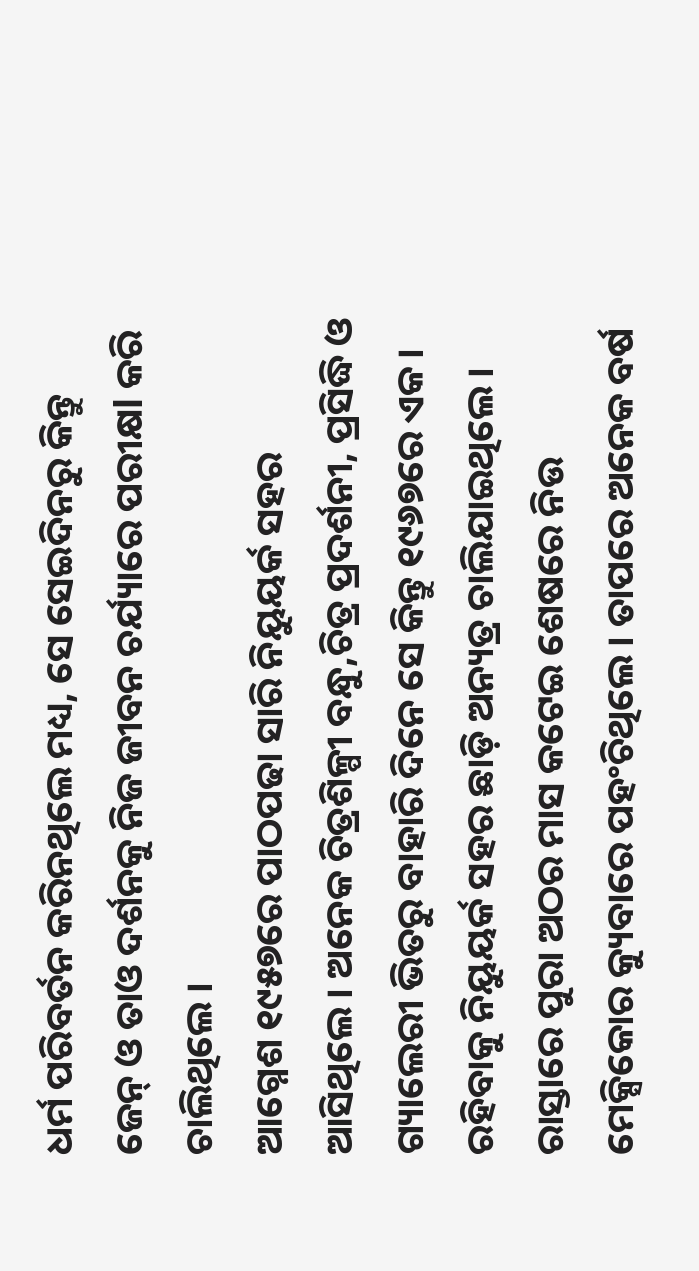ଧର୍ମ ପରିବର୍ତନ କରିନଥିଲେ ମଧ୍ୟ, ସେ ସେଇଦିନରୁ କିନ୍ତୁ ଜେନ୍ ଓ ତାଓ ଦର୍ଶନକୁ ନିଜ ଜୀବନ ଚର୍ଯ୍ୟାରେ ପରୀକ୍ଷl କରି ଚାଲିଥିଲେ ।
ଆଗ୍ନେଶ ୧୯୫୭ରେ ପାଠପଢା ସାରି ନିୟୁୟର୍କ ସହର ଆସିଥିଲେ । ଅନେକ ଚିତ୍ରଶିଳ୍ପୀ ବନ୍ଧୁ,ଚିତ୍ର ପ୍ରଦର୍ଶନୀ, ପ୍ରସିଦ୍ଧି ଓ ଗ୍ୟାଲେରୀ ଭିତରୁ ବାହାରି ଦିନେ ସେ କିନ୍ତୁ ୧୯୬୭ରେ ଏକ। ରହିବାକୁ ନିୟୁୟର୍କ ସହର ଛାଡ଼ି ଅନ୍ୟତ୍ର ଚାଲିଯାଇଥିଲେ । ରାସ୍ତାରେ ପୁରା ଅଠର ମାସ କଟେଇ ଶେଷରେ ନିଉ ମେକ୍ସିକୋର କ୍ୟୁବାରେ ପହଂଚିଥିଲେ । ତାପରେ ଅନେକ ବର୍ଷ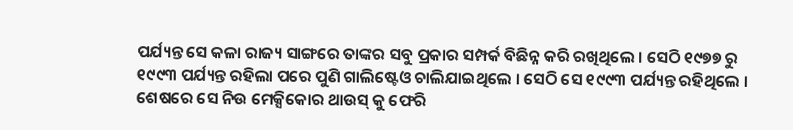ପର୍ଯ୍ୟନ୍ତ ସେ କଳା ରାଜ୍ୟ ସାଙ୍ଗରେ ତାଙ୍କର ସବୁ ପ୍ରକାର ସମ୍ପର୍କ ବିଛିନ୍ନ କରି ରଖିଥିଲେ । ସେଠି ୧୯୭୭ ରୁ ୧୯୯୩ ପର୍ଯ୍ୟନ୍ତ ରହିଲା ପରେ ପୁଣି ଗାଲିଷ୍ଟେଓ ଚାଲିଯାଇଥିଲେ । ସେଠି ସେ ୧୯୯୩ ପର୍ଯ୍ୟନ୍ତ ରହିଥିଲେ । ଶେଷରେ ସେ ନିଉ ମେକ୍ସିକୋର ଥାଉସ୍ କୁ ଫେରି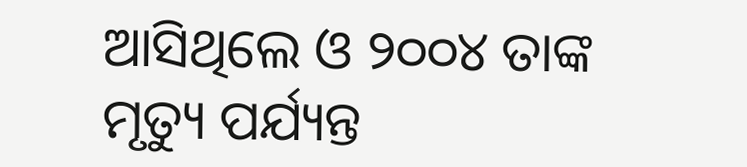ଆସିଥିଲେ ଓ ୨୦୦୪ ତାଙ୍କ ମୃତ୍ୟୁ ପର୍ଯ୍ୟନ୍ତ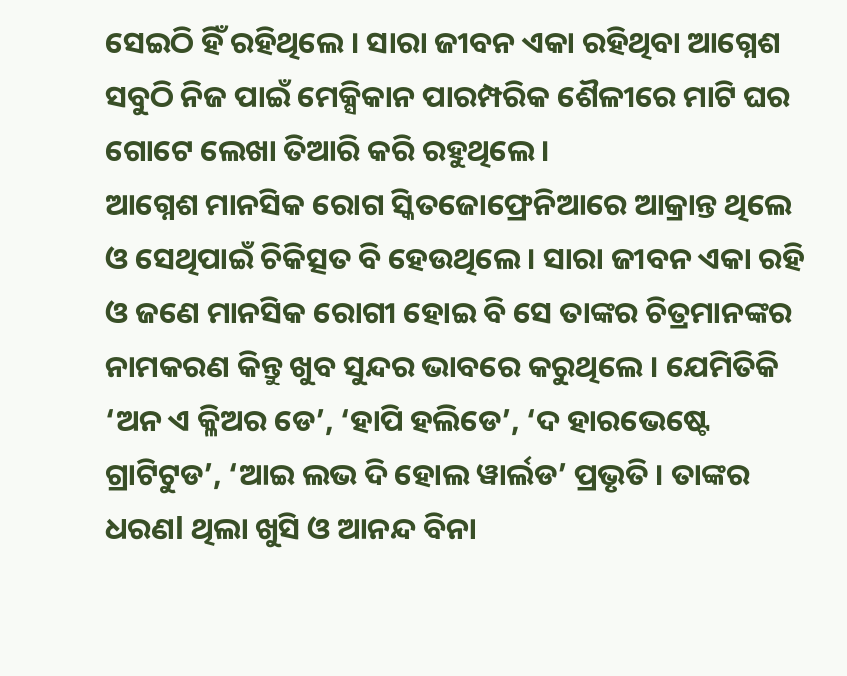ସେଇଠି ହିଁ ରହିଥିଲେ । ସାରା ଜୀବନ ଏକା ରହିଥିବା ଆଗ୍ନେଶ ସବୁଠି ନିଜ ପାଇଁ ମେକ୍ସିକାନ ପାରମ୍ପରିକ ଶୈଳୀରେ ମାଟି ଘର ଗୋଟେ ଲେଖା ତିଆରି କରି ରହୁଥିଲେ ।
ଆଗ୍ନେଶ ମାନସିକ ରୋଗ ସ୍କିତଜୋଫ୍ରେନିଆରେ ଆକ୍ରାନ୍ତ ଥିଲେ ଓ ସେଥିପାଇଁ ଚିକିତ୍ସତ ବି ହେଉଥିଲେ । ସାରା ଜୀବନ ଏକା ରହି ଓ ଜଣେ ମାନସିକ ରୋଗୀ ହୋଇ ବି ସେ ତାଙ୍କର ଚିତ୍ରମାନଙ୍କର ନାମକରଣ କିନ୍ତୁ ଖୁବ ସୁନ୍ଦର ଭାବରେ କରୁଥିଲେ । ଯେମିତିକି ‘ଅନ ଏ କ୍ଳିଅର ଡେ’, ‘ହାପି ହଲିଡେ’, ‘ଦ ହାରଭେଷ୍ଟେ ଗ୍ରାଟିଟୁଡ’, ‘ଆଇ ଲଭ ଦି ହୋଲ ୱାର୍ଲଡ’ ପ୍ରଭୃତି । ତାଙ୍କର ଧରଣl ଥିଲା ଖୁସି ଓ ଆନନ୍ଦ ବିନା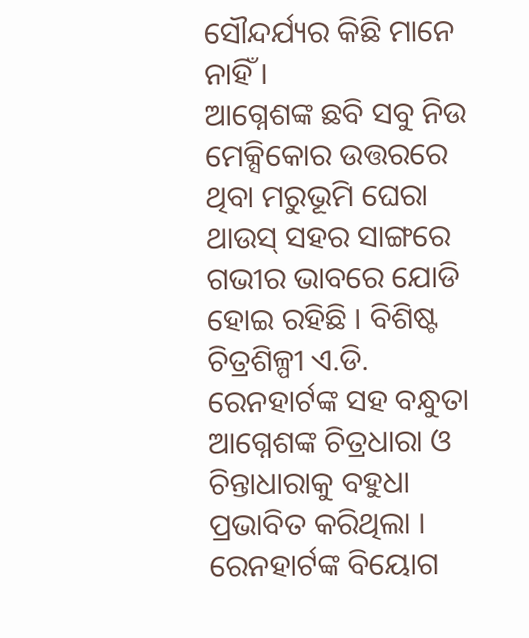ସୌନ୍ଦର୍ଯ୍ୟର କିଛି ମାନେ ନାହିଁ ।
ଆଗ୍ନେଶଙ୍କ ଛବି ସବୁ ନିଉ ମେକ୍ସିକୋର ଉତ୍ତରରେ ଥିବା ମରୁଭୂମି ଘେରା ଥାଉସ୍ ସହର ସାଙ୍ଗରେ ଗଭୀର ଭାବରେ ଯୋଡି ହୋଇ ରହିଛି । ବିଶିଷ୍ଟ ଚିତ୍ରଶିଳ୍ପୀ ଏ.ଡି. ରେନହାର୍ଟଙ୍କ ସହ ବନ୍ଧୁତା ଆଗ୍ନେଶଙ୍କ ଚିତ୍ରଧାରା ଓ ଚିନ୍ତାଧାରାକୁ ବହୁଧା ପ୍ରଭାବିତ କରିଥିଲା । ରେନହାର୍ଟଙ୍କ ବିୟୋଗ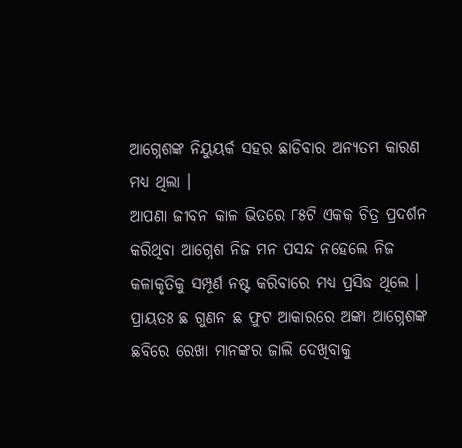ଆଗ୍ନେଶଙ୍କ ନିୟୁୟର୍କ ସହର ଛାଡିବାର ଅନ୍ୟତମ କାରଣ ମଧ୍ୟ ଥିଲା ।
ଆପଣା ଜୀବନ କାଳ ଭିତରେ ୮୫ଟି ଏକକ ଚିତ୍ର ପ୍ରଦର୍ଶନ କରିଥିବା ଆଗ୍ନେଶ ନିଜ ମନ ପସନ୍ଦ ନହେଲେ ନିଜ କଳାକୃତିକୁ ସମ୍ପୂର୍ଣ ନଷ୍ଟ କରିବାରେ ମଧ୍ୟ ପ୍ରସିଦ୍ଧ ଥିଲେ । ପ୍ରାୟତଃ ଛ ଗୁଣନ ଛ ଫୁଟ ଆକାରରେ ଅଙ୍କା ଆଗ୍ନେଶଙ୍କ ଛବିରେ ରେଖା ମାନଙ୍କର ଜାଲି ଦେଖିବାକୁ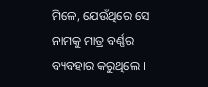ମିଳେ, ଯେଉଁଥିରେ ସେ ନାମକୁ ମାତ୍ର ବର୍ଣ୍ଣର ବ୍ୟବହାର କରୁଥିଲେ ।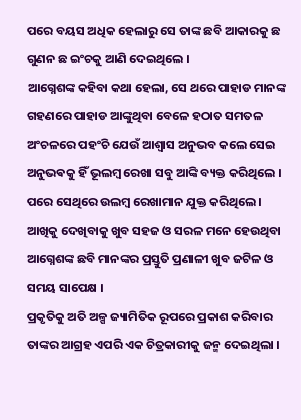ପରେ ବୟସ ଅଧିକ ହେଲାରୁ ସେ ତାଙ୍କ ଛବି ଆକାରକୁ ଛ ଗୁଣନ ଛ ଇଂଚକୁ ଆଣି ଦେଇଥିଲେ ।
ଆଗ୍ନେଶଙ୍କ କହିବା କଥା ହେଲା, ସେ ଥରେ ପାହାଡ ମାନଙ୍କ ଗହଣରେ ପାହାଡ ଆଙ୍କୁଥିବା ବେଳେ ହଠାତ ସମତଳ ଅଂଚଳରେ ପହଂଚି ଯେଉଁ ଆଶ୍ୱାସ ଅନୁଭବ କଲେ ସେଇ ଅନୁଭଵକୁ ହିଁ ଭୂଲମ୍ବ ରେଖା ସବୁ ଆଙ୍କି ବ୍ୟକ୍ତ କରିଥିଲେ । ପରେ ସେଥିରେ ଉଲମ୍ବ ରେଖାମାନ ଯୁକ୍ତ କରିଥିଲେ । ଆଖିକୁ ଦେଖିବାକୁ ଖୁବ ସହଜ ଓ ସରଳ ମନେ ହେଉଥିବା ଆଗ୍ନେଶଙ୍କ ଛବି ମାନଙ୍କର ପ୍ରସ୍ତୁତି ପ୍ରଣାଳୀ ଖୁବ ଜଟିଳ ଓ ସମୟ ସାପେକ୍ଷ ।
ପ୍ରକୃତିକୁ ଅତି ଅଳ୍ପ ଜ୍ୟାମିତିକ ରୂପରେ ପ୍ରକାଶ କରିବାର ତାଙ୍କର ଆଗ୍ରହ ଏପରି ଏକ ଚିତ୍ରକାରୀକୁ ଜନ୍ମ ଦେଇଥିଲା ।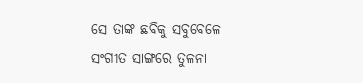ସେ ତାଙ୍କ ଛବିକୁ ସବୁବେଳେ ସଂଗୀତ ସାଙ୍ଗରେ ତୁଳନା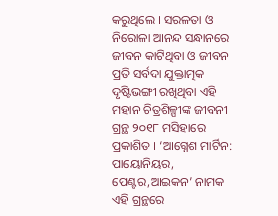କରୁଥିଲେ । ସରଳତା ଓ ନିରୋଳା ଆନନ୍ଦ ସନ୍ଧାନରେ ଜୀବନ କାଟିଥିବା ଓ ଜୀବନ ପ୍ରତି ସର୍ବଦା ଯୁକ୍ତାତ୍ମକ ଦୃଷ୍ଟିଭଙ୍ଗୀ ରଖିଥିବା ଏହି ମହାନ ଚିତ୍ରଶିଳ୍ପୀଙ୍କ ଜୀବନୀ ଗ୍ରନ୍ଥ ୨୦୧୮ ମସିହାରେ ପ୍ରକାଶିତ । ‘ଆଗ୍ନେଶ ମାର୍ଟିନ: ପାୟୋନିୟର, ପେଣ୍ଟର,ଆଇକନ’ ନାମକ ଏହି ଗ୍ରନ୍ଥରେ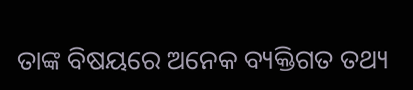ତାଙ୍କ ବିଷୟରେ ଅନେକ ବ୍ୟକ୍ତିଗତ ତଥ୍ୟ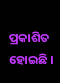ପ୍ରକାଶିତ ହୋଇଛି ।